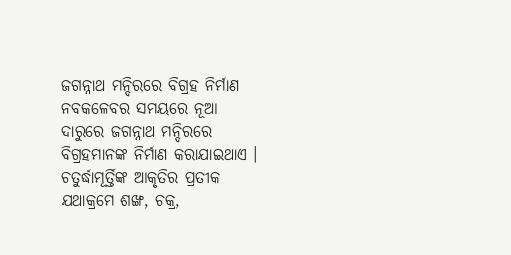ଜଗନ୍ନାଥ ମନ୍ଦିରରେ ବିଗ୍ରହ ନିର୍ମାଣ
ନବକଳେବର ସମୟରେ ନୂଆ ଦାରୁରେ ଜଗନ୍ନାଥ ମନ୍ଦିରରେ ବିଗ୍ରହମାନଙ୍କ ନିର୍ମାଣ କରାଯାଇଥାଏ । ଚତୁର୍ଦ୍ଧାମୂର୍ତ୍ତିଙ୍କ ଆକୃତିର ପ୍ରତୀକ ଯଥାକ୍ରମେ ଶଙ୍ଖ, ଚକ୍ର,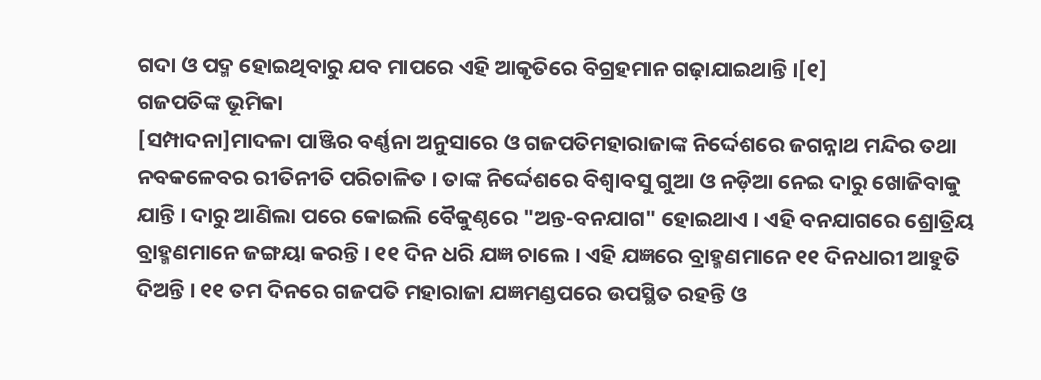ଗଦା ଓ ପଦ୍ମ ହୋଇଥିବାରୁ ଯବ ମାପରେ ଏହି ଆକୃତିରେ ବିଗ୍ରହମାନ ଗଢ଼ାଯାଇଥାନ୍ତି ।[୧]
ଗଜପତିଙ୍କ ଭୂମିକା
[ସମ୍ପାଦନା]ମାଦଳା ପାଞ୍ଜିର ବର୍ଣ୍ଣନା ଅନୁସାରେ ଓ ଗଜପତିମହାରାଜାଙ୍କ ନିର୍ଦ୍ଦେଶରେ ଜଗନ୍ନାଥ ମନ୍ଦିର ତଥା ନବକଳେବର ରୀତିନୀତି ପରିଚାଳିତ । ତାଙ୍କ ନିର୍ଦ୍ଦେଶରେ ବିଶ୍ୱାବସୁ ଗୁଆ ଓ ନଡ଼ିଆ ନେଇ ଦାରୁ ଖୋଜିବାକୁ ଯାନ୍ତି । ଦାରୁ ଆଣିଲା ପରେ କୋଇଲି ବୈକୁଣ୍ଠରେ "ଅନ୍ତ-ବନଯାଗ" ହୋଇଥାଏ । ଏହି ବନଯାଗରେ ଶ୍ରୋତ୍ରିୟ ବ୍ରାହ୍ମଣମାନେ ଜଙ୍ଗୟା କରନ୍ତି । ୧୧ ଦିନ ଧରି ଯଜ୍ଞ ଚାଲେ । ଏହି ଯଜ୍ଞରେ ବ୍ରାହ୍ମଣମାନେ ୧୧ ଦିନଧାରୀ ଆହୁତି ଦିଅନ୍ତି । ୧୧ ତମ ଦିନରେ ଗଜପତି ମହାରାଜା ଯଜ୍ଞମଣ୍ଡପରେ ଉପସ୍ଥିତ ରହନ୍ତି ଓ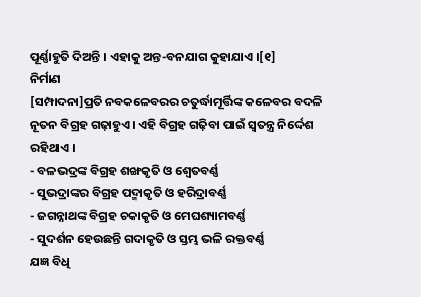ପୂର୍ଣ୍ଣାହୁତି ଦିଅନ୍ତି । ଏହାକୁ ଅନ୍ତ-ବନଯାଗ କୁହାଯାଏ ।[୧]
ନିର୍ମାଣ
[ସମ୍ପାଦନା]ପ୍ରତି ନବକଳେବରର ଚତୁର୍ଦ୍ଧାମୂର୍ତ୍ତିଙ୍କ କଳେବର ବଦଳି ନୂତନ ବିଗ୍ରହ ଗଢ଼ାହୁଏ । ଏହି ବିଗ୍ରହ ଗଢ଼ିବା ପାଇଁ ସ୍ୱତନ୍ତ୍ର ନିର୍ଦ୍ଦେଶ ରହିଥାଏ ।
- ବଳଭଦ୍ରଙ୍କ ବିଗ୍ରହ ଶଙ୍ଖକୃତି ଓ ଶ୍ୱେତବର୍ଣ୍ଣ
- ସୁଭଦ୍ରାଙ୍କର ବିଗ୍ରହ ପଦ୍ମାକୃତି ଓ ହରିଦ୍ରାବର୍ଣ୍ଣ
- ଜଗନ୍ନାଥଙ୍କ ବିଗ୍ରହ ଚକାକୃତି ଓ ମେଘଶ୍ୟାମବର୍ଣ୍ଣ
- ସୁଦର୍ଶନ ହେଉଛନ୍ତି ଗଦାକୃତି ଓ ସ୍ତମ୍ଭ ଭଳି ରକ୍ତବର୍ଣ୍ଣ
ଯଜ୍ଞ ବିଧି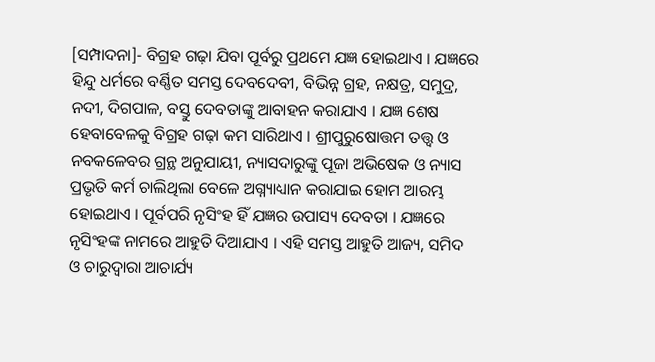[ସମ୍ପାଦନା]- ବିଗ୍ରହ ଗଢ଼ା ଯିବା ପୂର୍ବରୁ ପ୍ରଥମେ ଯଜ୍ଞ ହୋଇଥାଏ । ଯଜ୍ଞରେ ହିନ୍ଦୁ ଧର୍ମରେ ବର୍ଣ୍ଣିତ ସମସ୍ତ ଦେବଦେବୀ, ବିଭିନ୍ନ ଗ୍ରହ, ନକ୍ଷତ୍ର, ସମୁଦ୍ର, ନଦୀ, ଦିଗପାଳ, ବସ୍ତୁ ଦେବତାଙ୍କୁ ଆବାହନ କରାଯାଏ । ଯଜ୍ଞ ଶେଷ ହେବାବେଳକୁ ବିଗ୍ରହ ଗଢ଼ା କମ ସାରିଥାଏ । ଶ୍ରୀପୁରୁଷୋତ୍ତମ ତତ୍ତ୍ୱ ଓ ନବକଳେବର ଗ୍ରନ୍ଥ ଅନୁଯାୟୀ, ନ୍ୟାସଦାରୁଙ୍କୁ ପୂଜା ଅଭିଷେକ ଓ ନ୍ୟାସ ପ୍ରଭୃତି କର୍ମ ଚାଲିଥିଲା ବେଳେ ଅଗ୍ନ୍ୟାଧ୍ୟାନ କରାଯାଇ ହୋମ ଆରମ୍ଭ ହୋଇଥାଏ । ପୂର୍ବପରି ନୃସିଂହ ହିଁ ଯଜ୍ଞର ଉପାସ୍ୟ ଦେବତା । ଯଜ୍ଞରେ ନୃସିଂହଙ୍କ ନାମରେ ଆହୁତି ଦିଆଯାଏ । ଏହି ସମସ୍ତ ଆହୁତି ଆଜ୍ୟ, ସମିଦ ଓ ଚାରୁଦ୍ୱାରା ଆଚାର୍ଯ୍ୟ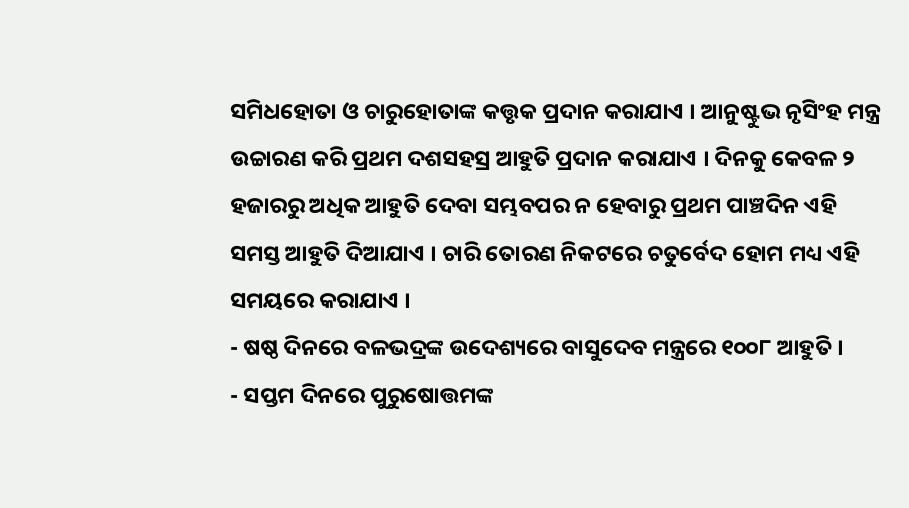ସମିଧହୋତା ଓ ଚାରୁହୋତାଙ୍କ କତ୍ତୃକ ପ୍ରଦାନ କରାଯାଏ । ଆନୁଷ୍ଟୁଭ ନୃସିଂହ ମନ୍ତ୍ର ଉଚ୍ଚାରଣ କରି ପ୍ରଥମ ଦଶସହସ୍ର ଆହୁତି ପ୍ରଦାନ କରାଯାଏ । ଦିନକୁ କେବଳ ୨ ହଜାରରୁ ଅଧିକ ଆହୁତି ଦେବା ସମ୍ଭବପର ନ ହେବାରୁ ପ୍ରଥମ ପାଞ୍ଚଦିନ ଏହି ସମସ୍ତ ଆହୁତି ଦିଆଯାଏ । ଚାରି ତୋରଣ ନିକଟରେ ଚତୁର୍ବେଦ ହୋମ ମଧ୍ୟ ଏହି ସମୟରେ କରାଯାଏ ।
- ଷଷ୍ଠ ଦିନରେ ବଳଭଦ୍ରଙ୍କ ଉଦେଶ୍ୟରେ ବାସୁଦେବ ମନ୍ତ୍ରରେ ୧୦୦୮ ଆହୁତି ।
- ସପ୍ତମ ଦିନରେ ପୁରୁଷୋତ୍ତମଙ୍କ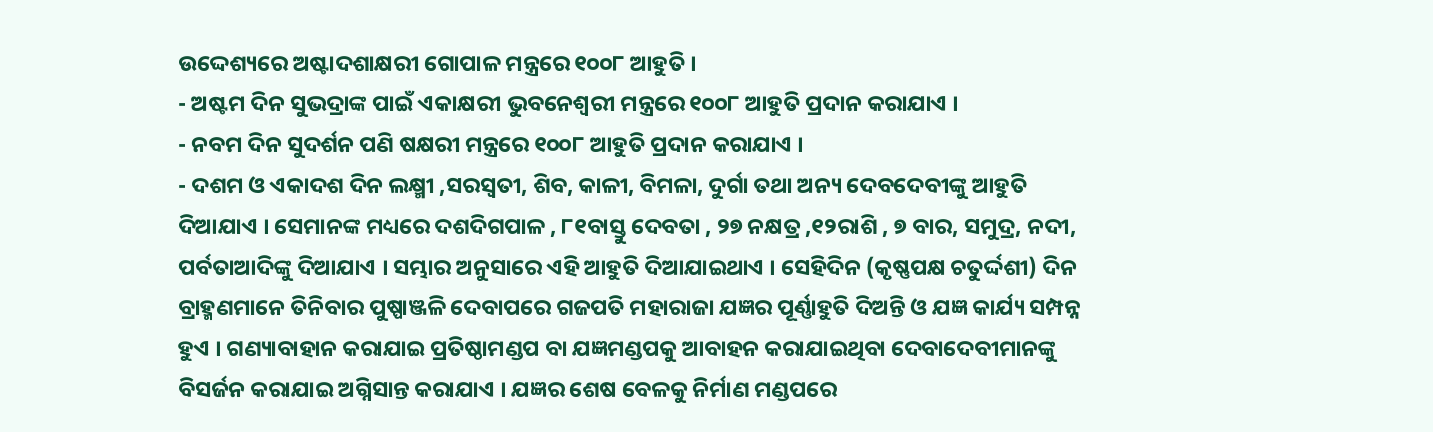ଉଦ୍ଦେଶ୍ୟରେ ଅଷ୍ଟାଦଶାକ୍ଷରୀ ଗୋପାଳ ମନ୍ତ୍ରରେ ୧୦୦୮ ଆହୁତି ।
- ଅଷ୍ଟମ ଦିନ ସୁଭଦ୍ରାଙ୍କ ପାଇଁ ଏକାକ୍ଷରୀ ଭୁବନେଶ୍ୱରୀ ମନ୍ତ୍ରରେ ୧୦୦୮ ଆହୁତି ପ୍ରଦାନ କରାଯାଏ ।
- ନବମ ଦିନ ସୁଦର୍ଶନ ପଣି ଷକ୍ଷରୀ ମନ୍ତ୍ରରେ ୧୦୦୮ ଆହୁତି ପ୍ରଦାନ କରାଯାଏ ।
- ଦଶମ ଓ ଏକାଦଶ ଦିନ ଲକ୍ଷ୍ମୀ ,ସରସ୍ୱତୀ, ଶିବ, କାଳୀ, ବିମଳା, ଦୁର୍ଗା ତଥା ଅନ୍ୟ ଦେବଦେବୀଙ୍କୁ ଆହୁତି ଦିଆଯାଏ । ସେମାନଙ୍କ ମଧ୍ୟରେ ଦଶଦିଗପାଳ , ୮୧ବାସ୍ତୁ ଦେବତା , ୨୭ ନକ୍ଷତ୍ର ,୧୨ରାଶି , ୭ ବାର, ସମୁଦ୍ର, ନଦୀ, ପର୍ବତାଆଦିଙ୍କୁ ଦିଆଯାଏ । ସମ୍ଭାର ଅନୁସାରେ ଏହି ଆହୁତି ଦିଆଯାଇଥାଏ । ସେହିଦିନ (କୃଷ୍ଣପକ୍ଷ ଚତୁର୍ଦ୍ଦଶୀ) ଦିନ ବ୍ରାହ୍ମଣମାନେ ତିନିବାର ପୁଷ୍ପାଞ୍ଜଳି ଦେବାପରେ ଗଜପତି ମହାରାଜା ଯଜ୍ଞର ପୂର୍ଣ୍ଣାହୁତି ଦିଅନ୍ତି ଓ ଯଜ୍ଞ କାର୍ଯ୍ୟ ସମ୍ପନ୍ନ ହୁଏ । ଗଣ୍ୟାବାହାନ କରାଯାଇ ପ୍ରତିଷ୍ଠାମଣ୍ଡପ ବା ଯଜ୍ଞମଣ୍ଡପକୁ ଆବାହନ କରାଯାଇଥିବା ଦେବାଦେବୀମାନଙ୍କୁ ବିସର୍ଜନ କରାଯାଇ ଅଗ୍ନିସାନ୍ତ କରାଯାଏ । ଯଜ୍ଞର ଶେଷ ବେଳକୁ ନିର୍ମାଣ ମଣ୍ଡପରେ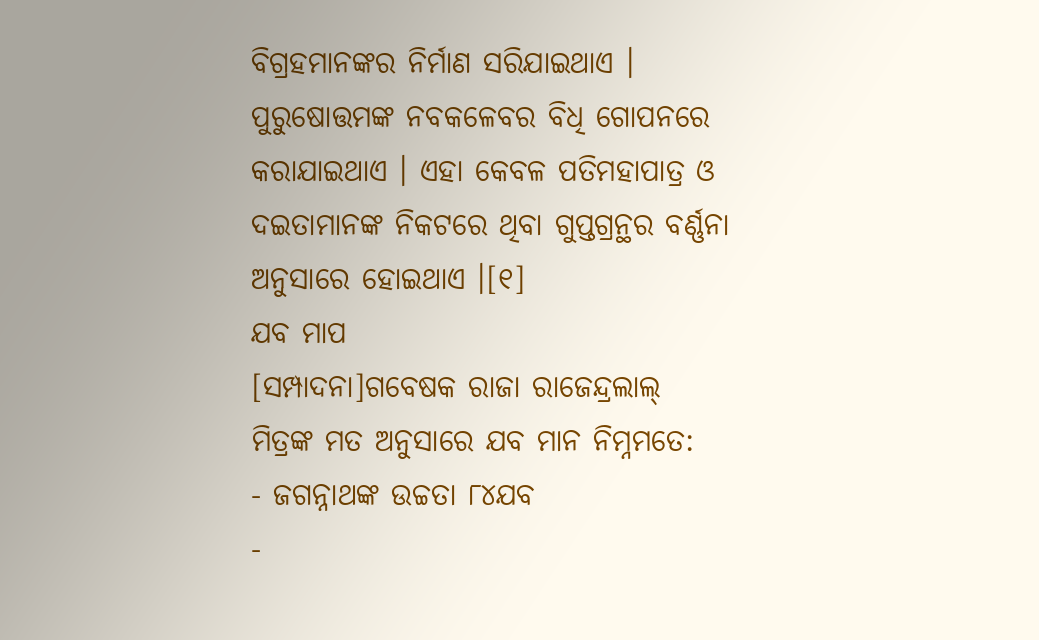ବିଗ୍ରହମାନଙ୍କର ନିର୍ମାଣ ସରିଯାଇଥାଏ । ପୁରୁଷୋତ୍ତମଙ୍କ ନବକଳେବର ବିଧି ଗୋପନରେ କରାଯାଇଥାଏ । ଏହା କେବଳ ପତିମହାପାତ୍ର ଓ ଦଇତାମାନଙ୍କ ନିକଟରେ ଥିବା ଗୁପ୍ତଗ୍ରନ୍ଥର ବର୍ଣ୍ଣନା ଅନୁସାରେ ହୋଇଥାଏ ।[୧]
ଯବ ମାପ
[ସମ୍ପାଦନା]ଗବେଷକ ରାଜା ରାଜେନ୍ଦ୍ରଲାଲ୍ ମିତ୍ରଙ୍କ ମତ ଅନୁସାରେ ଯବ ମାନ ନିମ୍ନମତେ:
- ଜଗନ୍ନାଥଙ୍କ ଉଚ୍ଚତା ୮୪ଯବ
-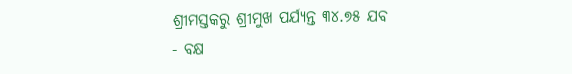ଶ୍ରୀମସ୍ତକରୁ ଶ୍ରୀମୁଖ ପର୍ଯ୍ୟନ୍ତ ୩୪.୭୫ ଯବ
- ବକ୍ଷ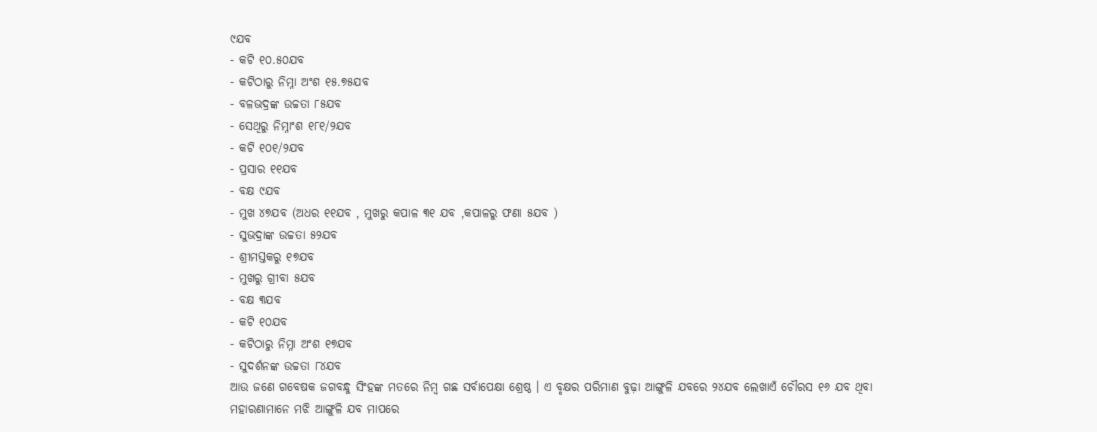୯ଯବ
- କଟି ୧୦.୫୦ଯବ
- କଟିଠାରୁ ନିମ୍ନା ଅଂଶ ୧୫.୭୫ଯବ
- ବଳଭଦ୍ରଙ୍କ ଉଚ୍ଚତା ୮୫ଯବ
- ସେଥିରୁ ନିମ୍ନାଂଶ ୧୮୧/୨ଯବ
- କଟି ୧୦୧/୨ଯବ
- ପ୍ରସାର ୧୧ଯବ
- ବକ୍ଷ ୯ଯବ
- ମୁଖ ୪୭ଯବ (ଅଧର ୧୧ଯବ , ମୁଖରୁ କପାଳ ୩୧ ଯବ ,କପାଳରୁ ଫଣା ୫ଯବ )
- ସୁଭଦ୍ରାଙ୍କ ଉଚ୍ଚତା ୫୨ଯବ
- ଶ୍ରୀମସ୍ତକରୁ ୧୭ଯବ
- ମୁଖରୁ ଗ୍ରୀବା ୫ଯବ
- ବକ୍ଷ ୩ଯବ
- କଟି ୧୦ଯବ
- କଟିଠାରୁ ନିମ୍ନା ଅଂଶ ୧୭ଯବ
- ସୁଦର୍ଶନଙ୍କ ଉଚ୍ଚତା ୮୪ଯବ
ଆଉ ଜଣେ ଗବେଷକ ଜଗବନ୍ଧୁ ସିଂହଙ୍କ ମତରେ ନିମ୍ବ ଗଛ ସର୍ବାପେକ୍ଷା ଶ୍ରେଷ୍ଠ । ଏ ବୃକ୍ଷର ପରିମାଣ ବୁଢ଼ା ଆଙ୍ଗୁଳି ଯବରେ ୨୪ଯବ ଲେଖାଏଁ ଚୌରସ ୧୬ ଯବ ଥିବା ମହାରଣାମାନେ ମଝି ଆଙ୍ଗୁଳି ଯବ ମାପରେ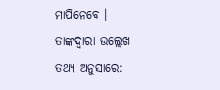ମାପିନେବେ । ତାଙ୍କଦ୍ୱାରା ଉଲ୍ଲେଖ ତଥ୍ୟ ଅନୁସାରେ: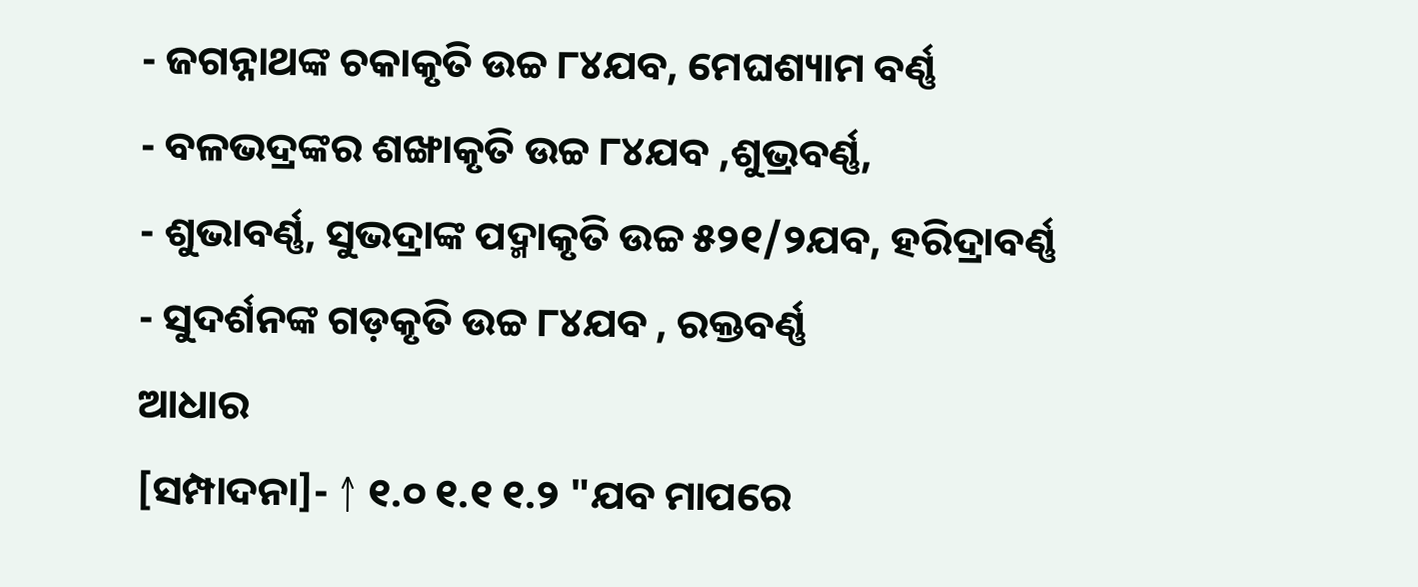- ଜଗନ୍ନାଥଙ୍କ ଚକାକୃତି ଉଚ୍ଚ ୮୪ଯବ, ମେଘଶ୍ୟାମ ବର୍ଣ୍ଣ
- ବଳଭଦ୍ରଙ୍କର ଶଙ୍ଖାକୃତି ଉଚ୍ଚ ୮୪ଯବ ,ଶୁଭ୍ରବର୍ଣ୍ଣ,
- ଶୁଭାବର୍ଣ୍ଣ, ସୁଭଦ୍ରାଙ୍କ ପଦ୍ମାକୃତି ଉଚ୍ଚ ୫୨୧/୨ଯବ, ହରିଦ୍ରାବର୍ଣ୍ଣ
- ସୁଦର୍ଶନଙ୍କ ଗଡ଼କୃତି ଉଚ୍ଚ ୮୪ଯବ , ରକ୍ତବର୍ଣ୍ଣ
ଆଧାର
[ସମ୍ପାଦନା]- ↑ ୧.୦ ୧.୧ ୧.୨ "ଯବ ମାପରେ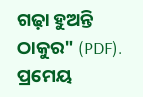ଗଢ଼ା ହୁଅନ୍ତି ଠାକୁର" (PDF). ପ୍ରମେୟ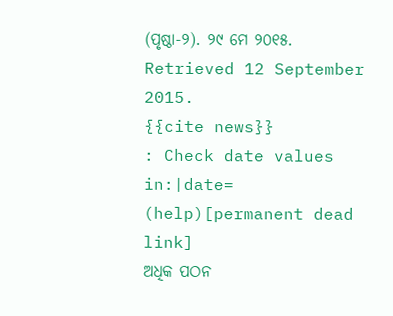(ପୃଷ୍ଠା-୨). ୨୯ ମେ ୨୦୧୫. Retrieved 12 September 2015.
{{cite news}}
: Check date values in:|date=
(help)[permanent dead link]
ଅଧିକ ପଠନ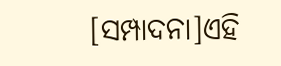[ସମ୍ପାଦନା]ଏହି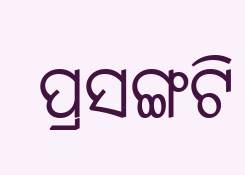ପ୍ରସଙ୍ଗଟି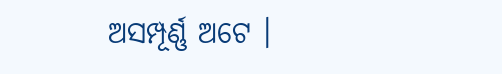ଅସମ୍ପୂର୍ଣ୍ଣ ଅଟେ ।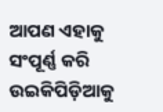ଆପଣ ଏହାକୁ ସଂପୂର୍ଣ୍ଣ କରି ଉଇକିପିଡ଼ିଆକୁ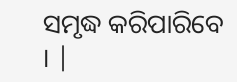ସମୃଦ୍ଧ କରିପାରିବେ । |